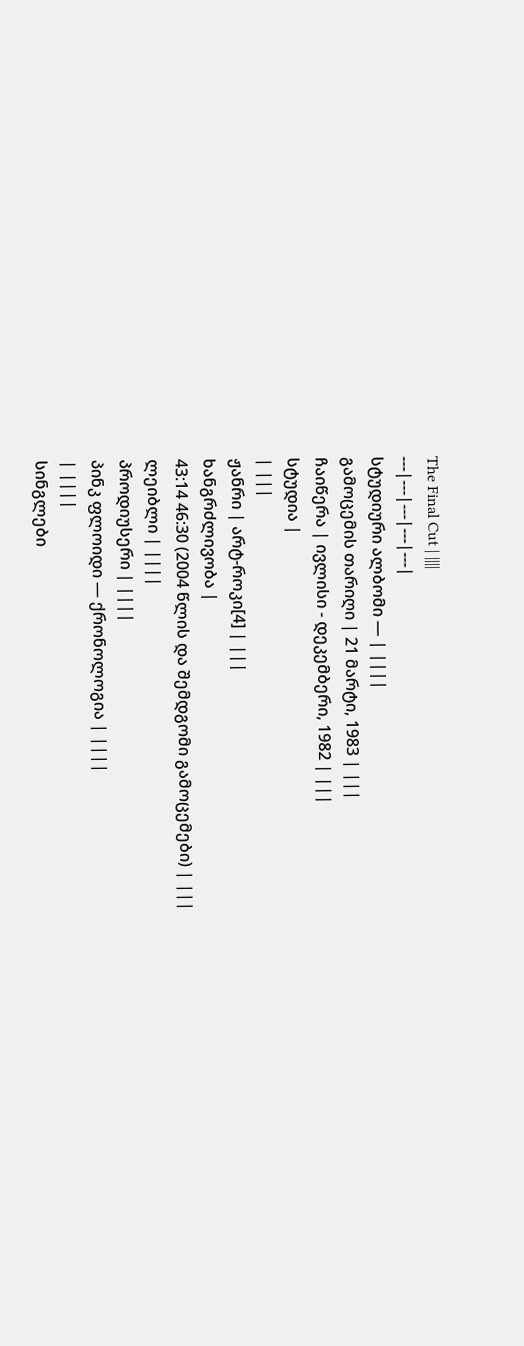The Final Cut | ||||
---|---|---|---|---|
სტუდიური ალბომი — | ||||
გამოცემის თარიღი | 21 მარტი, 1983 | |||
ჩაიწერა | ივლისი - დეკემბერი, 1982 | |||
სტუდია |
| |||
ჟანრი | არტ-როკი[4] | |||
ხანგრძლივობა |
43:14 46:30 (2004 წლის და შემდგომი გამოცემები) | |||
ლეიბლი | ||||
პროდიუსერი | ||||
პინკ ფლოიდი — ქრონოლოგია | ||||
| ||||
სინგლები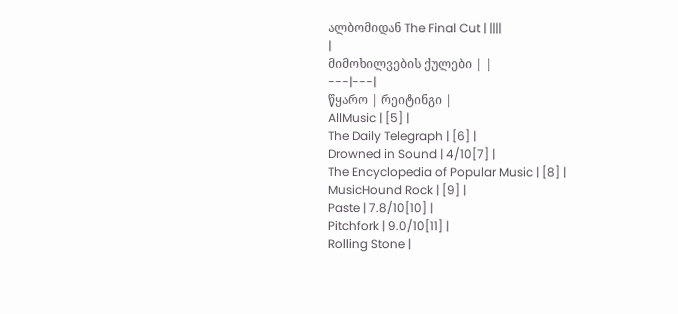ალბომიდან The Final Cut | ||||
|
მიმოხილვების ქულები | |
---|---|
წყარო | რეიტინგი |
AllMusic | [5] |
The Daily Telegraph | [6] |
Drowned in Sound | 4/10[7] |
The Encyclopedia of Popular Music | [8] |
MusicHound Rock | [9] |
Paste | 7.8/10[10] |
Pitchfork | 9.0/10[11] |
Rolling Stone |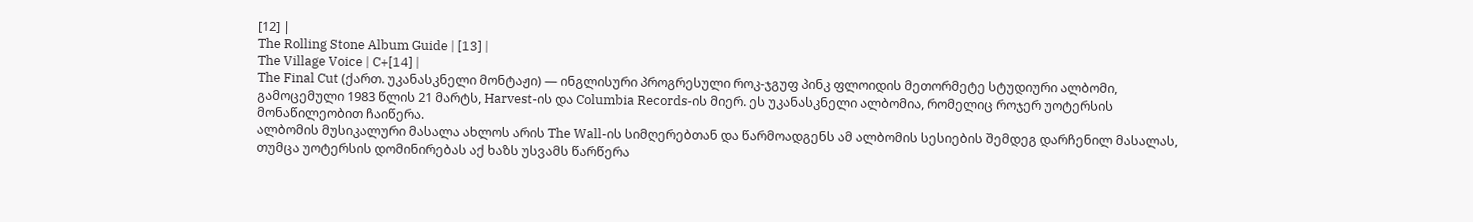[12] |
The Rolling Stone Album Guide | [13] |
The Village Voice | C+[14] |
The Final Cut (ქართ. უკანასკნელი მონტაჟი) — ინგლისური პროგრესული როკ-ჯგუფ პინკ ფლოიდის მეთორმეტე სტუდიური ალბომი, გამოცემული 1983 წლის 21 მარტს, Harvest-ის და Columbia Records-ის მიერ. ეს უკანასკნელი ალბომია, რომელიც როჯერ უოტერსის მონაწილეობით ჩაიწერა.
ალბომის მუსიკალური მასალა ახლოს არის The Wall-ის სიმღერებთან და წარმოადგენს ამ ალბომის სესიების შემდეგ დარჩენილ მასალას, თუმცა უოტერსის დომინირებას აქ ხაზს უსვამს წარწერა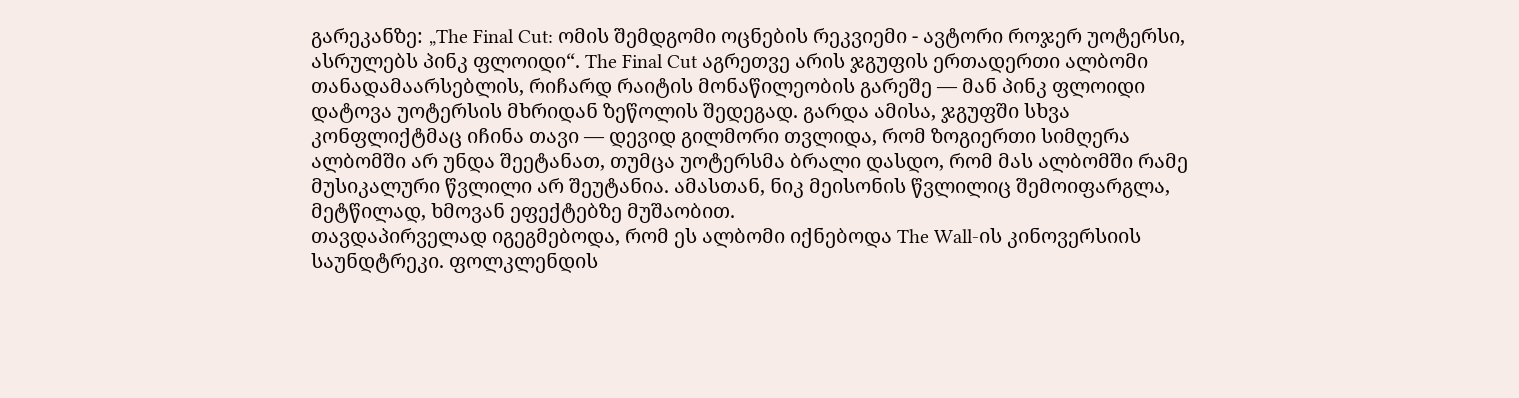გარეკანზე: „The Final Cut: ომის შემდგომი ოცნების რეკვიემი - ავტორი როჯერ უოტერსი, ასრულებს პინკ ფლოიდი“. The Final Cut აგრეთვე არის ჯგუფის ერთადერთი ალბომი თანადამაარსებლის, რიჩარდ რაიტის მონაწილეობის გარეშე — მან პინკ ფლოიდი დატოვა უოტერსის მხრიდან ზეწოლის შედეგად. გარდა ამისა, ჯგუფში სხვა კონფლიქტმაც იჩინა თავი — დევიდ გილმორი თვლიდა, რომ ზოგიერთი სიმღერა ალბომში არ უნდა შეეტანათ, თუმცა უოტერსმა ბრალი დასდო, რომ მას ალბომში რამე მუსიკალური წვლილი არ შეუტანია. ამასთან, ნიკ მეისონის წვლილიც შემოიფარგლა, მეტწილად, ხმოვან ეფექტებზე მუშაობით.
თავდაპირველად იგეგმებოდა, რომ ეს ალბომი იქნებოდა The Wall-ის კინოვერსიის საუნდტრეკი. ფოლკლენდის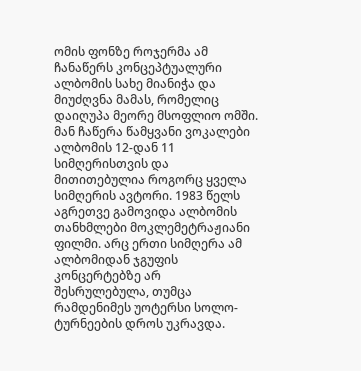ომის ფონზე როჯერმა ამ ჩანაწერს კონცეპტუალური ალბომის სახე მიანიჭა და მიუძღვნა მამას, რომელიც დაიღუპა მეორე მსოფლიო ომში. მან ჩაწერა წამყვანი ვოკალები ალბომის 12-დან 11 სიმღერისთვის და მითითებულია როგორც ყველა სიმღერის ავტორი. 1983 წელს აგრეთვე გამოვიდა ალბომის თანხმლები მოკლემეტრაჟიანი ფილმი. არც ერთი სიმღერა ამ ალბომიდან ჯგუფის კონცერტებზე არ შესრულებულა, თუმცა რამდენიმეს უოტერსი სოლო-ტურნეების დროს უკრავდა.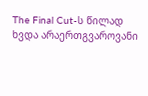The Final Cut-ს წილად ხვდა არაერთგვაროვანი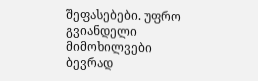შეფასებები. უფრო გვიანდელი მიმოხილვები ბევრად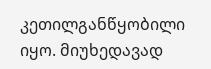კეთილგანწყობილი იყო. მიუხედავად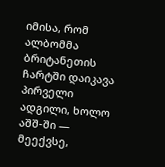იმისა, რომ ალბომმა ბრიტანეთის ჩარტში დაიკავა პირველი ადგილი, ხოლო აშშ-ში — მეექვსე,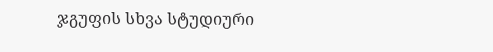ჯგუფის სხვა სტუდიური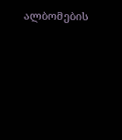ალბომების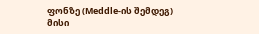ფონზე (Meddle-ის შემდეგ) მისი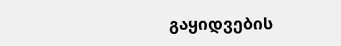გაყიდვების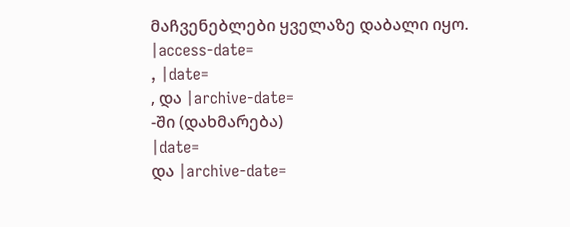მაჩვენებლები ყველაზე დაბალი იყო.
|access-date=
, |date=
, და |archive-date=
-ში (დახმარება)
|date=
და |archive-date=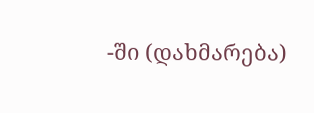-ში (დახმარება)